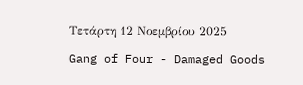Τετάρτη 12 Νοεμβρίου 2025

Gang of Four - Damaged Goods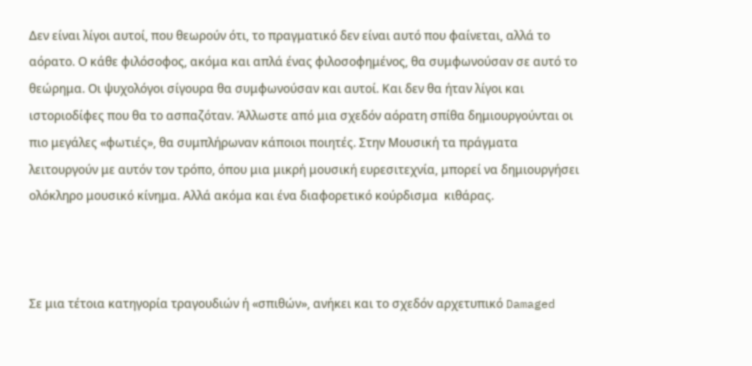Δεν είναι λίγοι αυτοί, που θεωρούν ότι, το πραγματικό δεν είναι αυτό που φαίνεται, αλλά το αόρατο. Ο κάθε φιλόσοφος, ακόμα και απλά ένας φιλοσοφημένος, θα συμφωνούσαν σε αυτό το θεώρημα. Οι ψυχολόγοι σίγουρα θα συμφωνούσαν και αυτοί. Και δεν θα ήταν λίγοι και ιστοριοδίφες που θα το ασπαζόταν. Άλλωστε από μια σχεδόν αόρατη σπίθα δημιουργούνται οι πιο μεγάλες «φωτιές», θα συμπλήρωναν κάποιοι ποιητές. Στην Μουσική τα πράγματα λειτουργούν με αυτόν τον τρόπο, όπου μια μικρή μουσική ευρεσιτεχνία, μπορεί να δημιουργήσει ολόκληρο μουσικό κίνημα. Αλλά ακόμα και ένα διαφορετικό κούρδισμα  κιθάρας.



Σε μια τέτοια κατηγορία τραγουδιών ή «σπιθών», ανήκει και το σχεδόν αρχετυπικό Damaged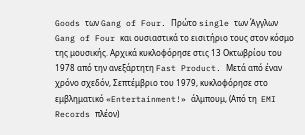Goods των Gang of Four. Πρώτο single των Άγγλων Gang of Four και ουσιαστικά το εισιτήριο τους στον κόσμο της μουσικής. Αρχικά κυκλοφόρησε στις 13 Οκτωβρίου του 1978 από την ανεξάρτητη Fast Product. Μετά από έναν χρόνο σχεδόν, Σεπτέμβριο του 1979, κυκλοφόρησε στο εμβληματικό «Entertainment!» άλμπουμ, (Από τη  EMI Records πλέον)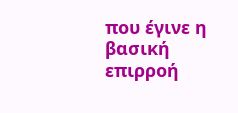που έγινε η βασική επιρροή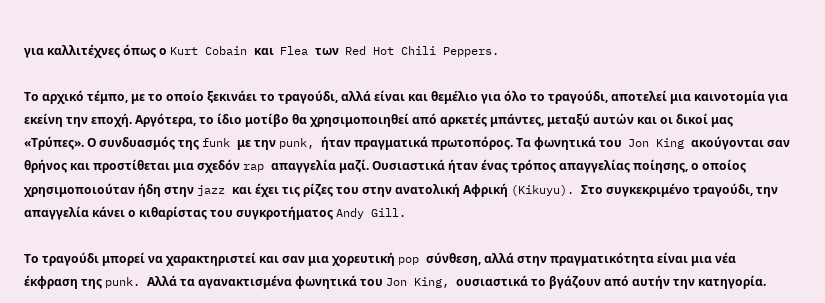για καλλιτέχνες όπως ο Kurt Cobain και  Flea των  Red Hot Chili Peppers.

Το αρχικό τέμπο, με το οποίο ξεκινάει το τραγούδι, αλλά είναι και θεμέλιο για όλο το τραγούδι, αποτελεί μια καινοτομία για εκείνη την εποχή. Αργότερα, το ίδιο μοτίβο θα χρησιμοποιηθεί από αρκετές μπάντες, μεταξύ αυτών και οι δικοί μας «Τρύπες». Ο συνδυασμός της funk με την punk, ήταν πραγματικά πρωτοπόρος. Τα φωνητικά του  Jon King ακούγονται σαν θρήνος και προστίθεται μια σχεδόν rap απαγγελία μαζί. Ουσιαστικά ήταν ένας τρόπος απαγγελίας ποίησης, ο οποίος χρησιμοποιούταν ήδη στην jazz και έχει τις ρίζες του στην ανατολική Αφρική (Kikuyu). Στο συγκεκριμένο τραγούδι, την απαγγελία κάνει ο κιθαρίστας του συγκροτήματος Andy Gill.

Το τραγούδι μπορεί να χαρακτηριστεί και σαν μια χορευτική pop σύνθεση, αλλά στην πραγματικότητα είναι μια νέα έκφραση της punk. Αλλά τα αγανακτισμένα φωνητικά του Jon King, ουσιαστικά το βγάζουν από αυτήν την κατηγορία.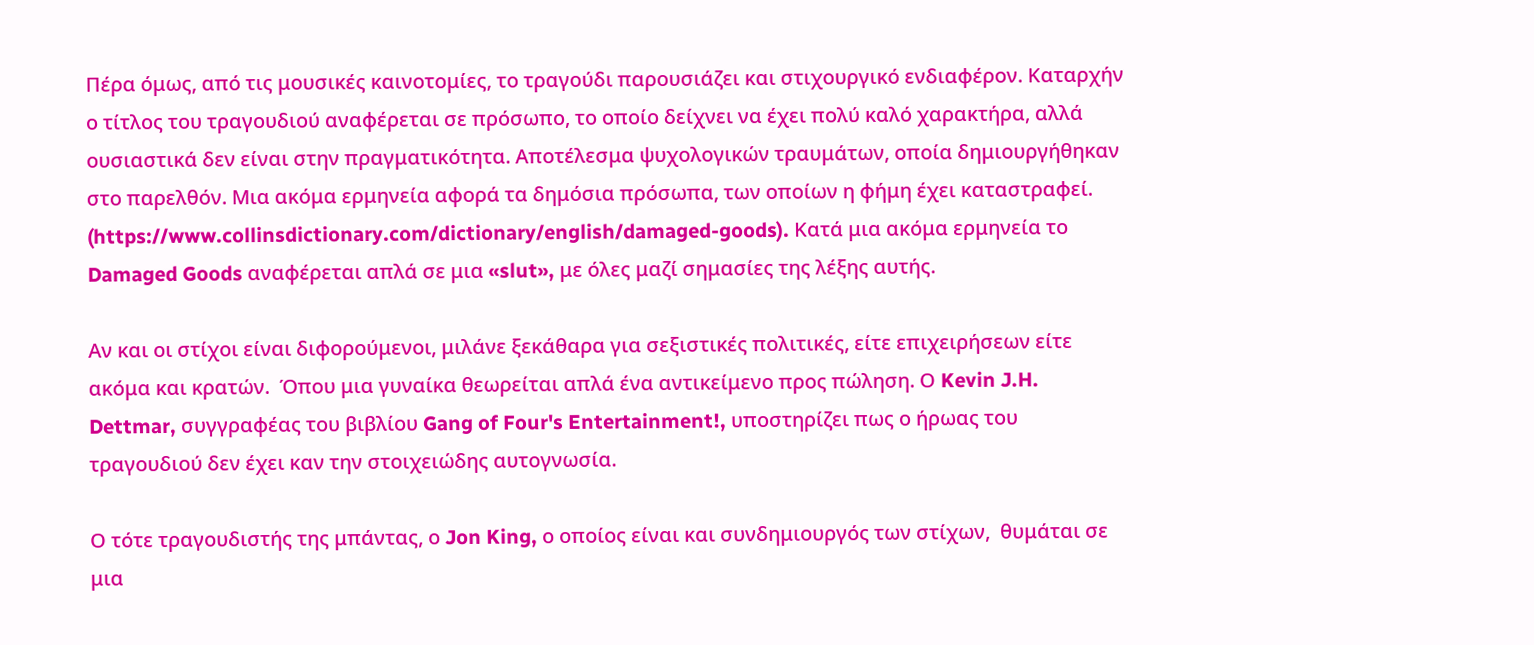Πέρα όμως, από τις μουσικές καινοτομίες, το τραγούδι παρουσιάζει και στιχουργικό ενδιαφέρον. Καταρχήν ο τίτλος του τραγουδιού αναφέρεται σε πρόσωπο, το οποίο δείχνει να έχει πολύ καλό χαρακτήρα, αλλά ουσιαστικά δεν είναι στην πραγματικότητα. Αποτέλεσμα ψυχολογικών τραυμάτων, οποία δημιουργήθηκαν στο παρελθόν. Μια ακόμα ερμηνεία αφορά τα δημόσια πρόσωπα, των οποίων η φήμη έχει καταστραφεί. (https://www.collinsdictionary.com/dictionary/english/damaged-goods). Κατά μια ακόμα ερμηνεία το Damaged Goods αναφέρεται απλά σε μια «slut», με όλες μαζί σημασίες της λέξης αυτής.

Αν και οι στίχοι είναι διφορούμενοι, μιλάνε ξεκάθαρα για σεξιστικές πολιτικές, είτε επιχειρήσεων είτε ακόμα και κρατών.  Όπου μια γυναίκα θεωρείται απλά ένα αντικείμενο προς πώληση. Ο Kevin J.H. Dettmar, συγγραφέας του βιβλίου Gang of Four's Entertainment!, υποστηρίζει πως ο ήρωας του τραγουδιού δεν έχει καν την στοιχειώδης αυτογνωσία.

Ο τότε τραγουδιστής της μπάντας, ο Jon King, ο οποίος είναι και συνδημιουργός των στίχων,  θυμάται σε μια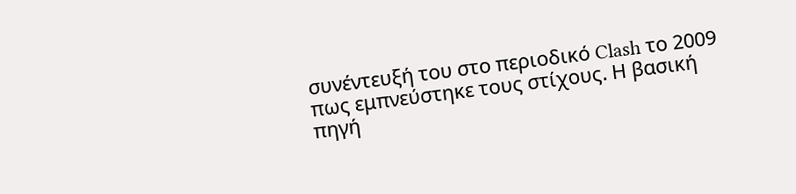συνέντευξή του στο περιοδικό Clash το 2009 πως εμπνεύστηκε τους στίχους. Η βασική πηγή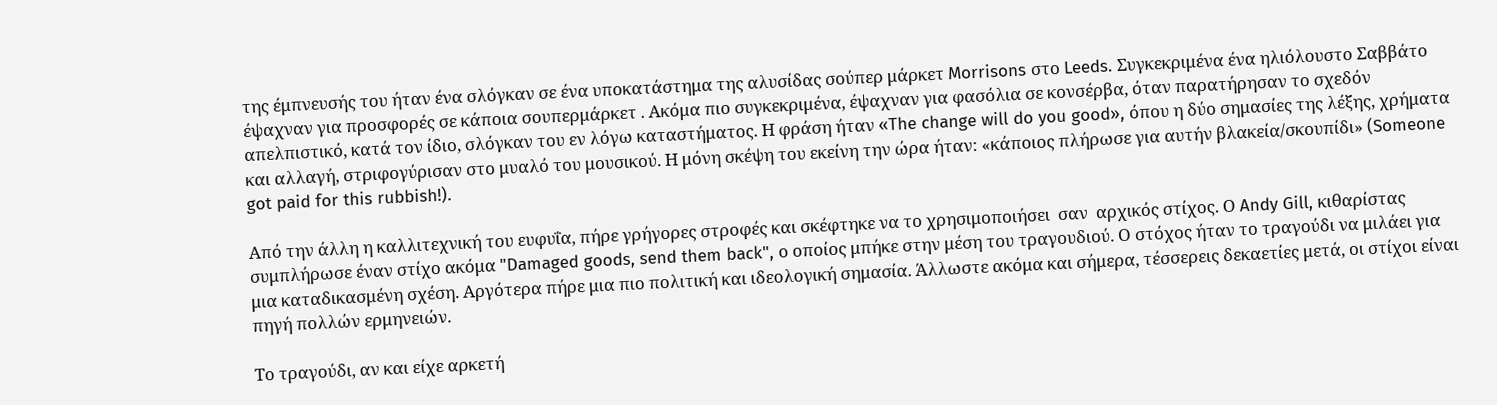της έμπνευσής του ήταν ένα σλόγκαν σε ένα υποκατάστημα της αλυσίδας σούπερ μάρκετ Morrisons στο Leeds. Συγκεκριμένα ένα ηλιόλουστο Σαββάτο έψαχναν για προσφορές σε κάποια σουπερμάρκετ . Ακόμα πιο συγκεκριμένα, έψαχναν για φασόλια σε κονσέρβα, όταν παρατήρησαν το σχεδόν απελπιστικό, κατά τον ίδιο, σλόγκαν του εν λόγω καταστήματος. Η φράση ήταν «The change will do you good», όπου η δύο σημασίες της λέξης, χρήματα και αλλαγή, στριφογύρισαν στο μυαλό του μουσικού. Η μόνη σκέψη του εκείνη την ώρα ήταν: «κάποιος πλήρωσε για αυτήν βλακεία/σκουπίδι» (Someone got paid for this rubbish!).

Από την άλλη η καλλιτεχνική του ευφυΐα, πήρε γρήγορες στροφές και σκέφτηκε να το χρησιμοποιήσει  σαν  αρχικός στίχος. Ο Andy Gill, κιθαρίστας συμπλήρωσε έναν στίχο ακόμα "Damaged goods, send them back", ο οποίος μπήκε στην μέση του τραγουδιού. Ο στόχος ήταν το τραγούδι να μιλάει για μια καταδικασμένη σχέση. Αργότερα πήρε μια πιο πολιτική και ιδεολογική σημασία. Άλλωστε ακόμα και σήμερα, τέσσερεις δεκαετίες μετά, οι στίχοι είναι πηγή πολλών ερμηνειών.

Το τραγούδι, αν και είχε αρκετή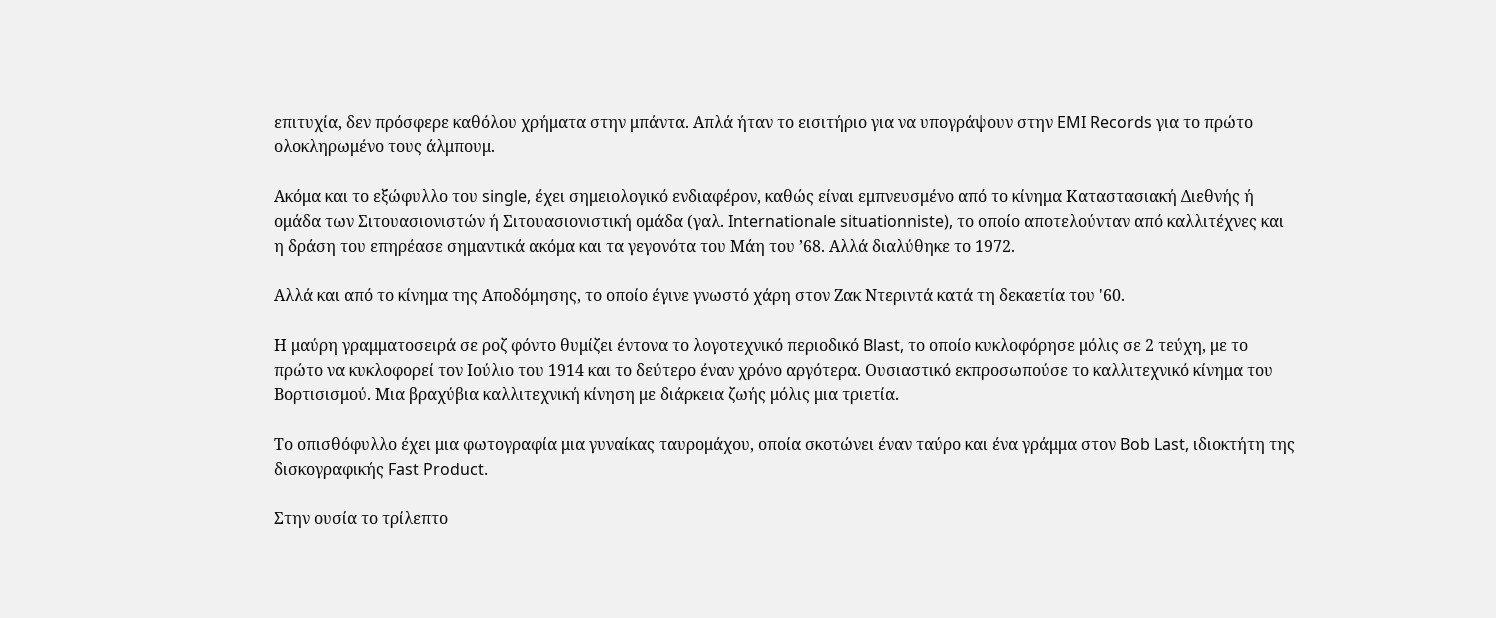επιτυχία, δεν πρόσφερε καθόλου χρήματα στην μπάντα. Απλά ήταν το εισιτήριο για να υπογράψουν στην EMI Records για το πρώτο ολοκληρωμένο τους άλμπουμ.

Ακόμα και το εξώφυλλο του single, έχει σημειολογικό ενδιαφέρον, καθώς είναι εμπνευσμένο από το κίνημα Καταστασιακή Διεθνής ή ομάδα των Σιτουασιονιστών ή Σιτουασιονιστική ομάδα (γαλ. Internationale situationniste), το οποίο αποτελούνταν από καλλιτέχνες και η δράση του επηρέασε σημαντικά ακόμα και τα γεγονότα του Μάη του ’68. Αλλά διαλύθηκε το 1972.

Αλλά και από το κίνημα της Αποδόμησης, το οποίο έγινε γνωστό χάρη στον Ζακ Ντεριντά κατά τη δεκαετία του '60.

Η μαύρη γραμματοσειρά σε ροζ φόντο θυμίζει έντονα το λογοτεχνικό περιοδικό Blast, το οποίο κυκλοφόρησε μόλις σε 2 τεύχη, με το πρώτο να κυκλοφορεί τον Ιούλιο του 1914 και το δεύτερο έναν χρόνο αργότερα. Ουσιαστικό εκπροσωπούσε το καλλιτεχνικό κίνημα του Βορτισισμού. Μια βραχύβια καλλιτεχνική κίνηση με διάρκεια ζωής μόλις μια τριετία.

Το οπισθόφυλλο έχει μια φωτογραφία μια γυναίκας ταυρομάχου, οποία σκοτώνει έναν ταύρο και ένα γράμμα στον Bob Last, ιδιοκτήτη της δισκογραφικής Fast Product.

Στην ουσία το τρίλεπτο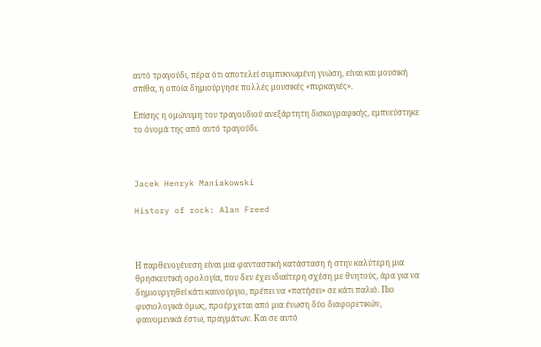αυτό τραγούδι, πέρα ότι αποτελεί συμπυκνωμένη γνώση, είναι και μουσική σπίθα, η οποία δημιούργησε πολλές μουσικές «πυρκαγιές».

Επίσης η ομώνυμη του τραγουδιού ανεξάρτητη δισκογραφικής, εμπνεύστηκε το όνομά της από αυτό τραγούδι.



Jacek Henryk Maniakowski

History of rock: Alan Freed



Η παρθενογένεση είναι μια φανταστική κατάσταση ή στην καλύτερη μια θρησκευτική ορολογία, που δεν έχει ιδιαίτερη σχέση με θνητούς, άρα για να δημιουργηθεί κάτι καινούργιο, πρέπει να «πατήσει» σε κάτι παλιό. Πιο φυσιολογικά όμως, προέρχεται από μια ένωση δύο διαφορετικών, φαινομενικά έστω, πραγμάτων. Και σε αυτό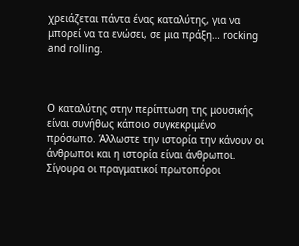χρειάζεται πάντα ένας καταλύτης, για να μπορεί να τα ενώσει, σε μια πράξη… rocking and rolling.



Ο καταλύτης στην περίπτωση της μουσικής είναι συνήθως κάποιο συγκεκριμένο πρόσωπο. Άλλωστε την ιστορία την κάνουν οι άνθρωποι και η ιστορία είναι άνθρωποι. Σίγουρα οι πραγματικοί πρωτοπόροι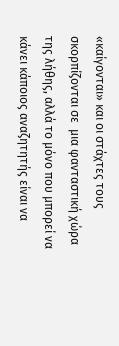«καίγονται» και οι στάχτες τους σκορπίζονται σε  μια φανταστική χώρα της λήθης, αλλά το μόνο που μπορεί να κάνει κάποιος αναζητητής είναι να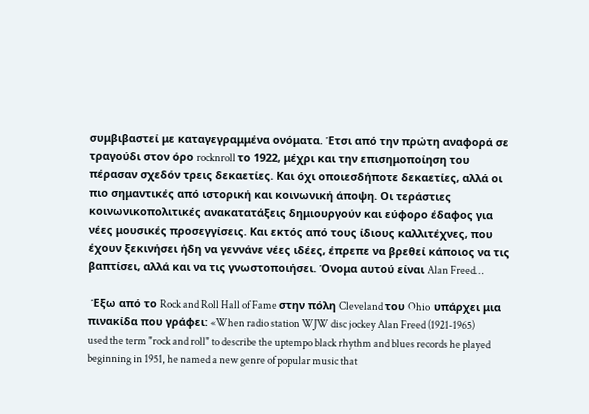συμβιβαστεί με καταγεγραμμένα ονόματα. Έτσι από την πρώτη αναφορά σε τραγούδι στον όρο rocknroll το 1922, μέχρι και την επισημοποίηση του πέρασαν σχεδόν τρεις δεκαετίες. Και όχι οποιεσδήποτε δεκαετίες, αλλά οι πιο σημαντικές από ιστορική και κοινωνική άποψη. Οι τεράστιες κοινωνικοπολιτικές ανακατατάξεις δημιουργούν και εύφορο έδαφος για νέες μουσικές προσεγγίσεις. Και εκτός από τους ίδιους καλλιτέχνες, που έχουν ξεκινήσει ήδη να γεννάνε νέες ιδέες, έπρεπε να βρεθεί κάποιος να τις βαπτίσει, αλλά και να τις γνωστοποιήσει. Όνομα αυτού είναι Alan Freed…

 Έξω από το Rock and Roll Hall of Fame στην πόλη Cleveland του Ohio  υπάρχει μια πινακίδα που γράφει: «When radio station WJW disc jockey Alan Freed (1921-1965) used the term "rock and roll" to describe the uptempo black rhythm and blues records he played beginning in 1951, he named a new genre of popular music that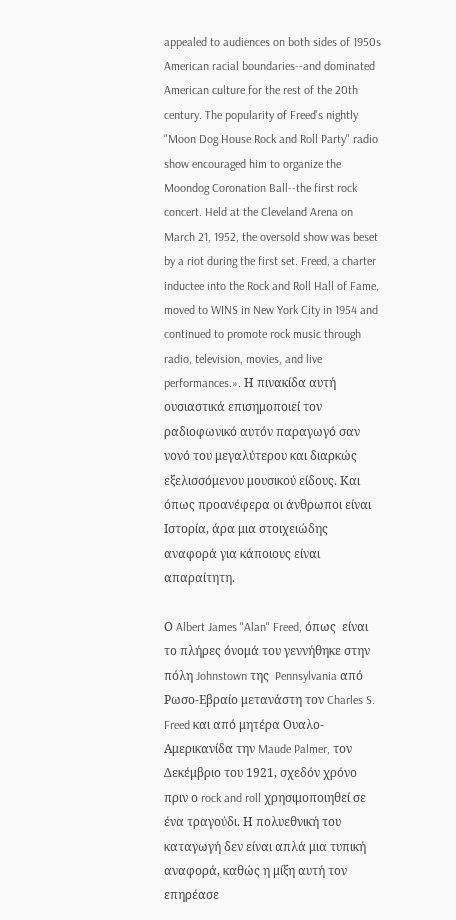appealed to audiences on both sides of 1950s American racial boundaries--and dominated American culture for the rest of the 20th century. The popularity of Freed's nightly "Moon Dog House Rock and Roll Party" radio show encouraged him to organize the Moondog Coronation Ball--the first rock concert. Held at the Cleveland Arena on March 21, 1952, the oversold show was beset by a riot during the first set. Freed, a charter inductee into the Rock and Roll Hall of Fame, moved to WINS in New York City in 1954 and continued to promote rock music through radio, television, movies, and live performances.». Η πινακίδα αυτή ουσιαστικά επισημοποιεί τον ραδιοφωνικό αυτόν παραγωγό σαν νονό του μεγαλύτερου και διαρκώς εξελισσόμενου μουσικού είδους. Και όπως προανέφερα οι άνθρωποι είναι Ιστορία, άρα μια στοιχειώδης αναφορά για κάποιους είναι απαραίτητη.

Ο Albert James "Alan" Freed, όπως  είναι το πλήρες όνομά του γεννήθηκε στην πόλη Johnstown της  Pennsylvania από Ρωσο-Εβραίο μετανάστη τον Charles S. Freed και από μητέρα Ουαλο-Αμερικανίδα την Maude Palmer, τον Δεκέμβριο του 1921, σχεδόν χρόνο πριν ο rock and roll χρησιμοποιηθεί σε ένα τραγούδι. Η πολυεθνική του καταγωγή δεν είναι απλά μια τυπική αναφορά, καθώς η μίξη αυτή τον επηρέασε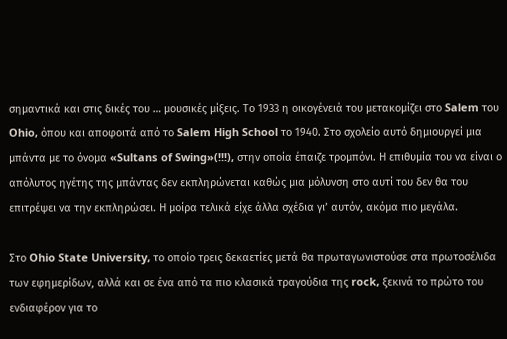σημαντικά και στις δικές του … μουσικές μίξεις. Το 1933 η οικογένειά του μετακομίζει στο Salem του Ohio, όπου και αποφοιτά από το Salem High School το 1940. Στο σχολείο αυτό δημιουργεί μια μπάντα με το όνομα «Sultans of Swing»(!!!), στην οποία έπαιζε τρομπόνι. Η επιθυμία του να είναι ο απόλυτος ηγέτης της μπάντας δεν εκπληρώνεται καθώς μια μόλυνση στο αυτί του δεν θα του επιτρέψει να την εκπληρώσει. Η μοίρα τελικά είχε άλλα σχέδια γι’ αυτόν, ακόμα πιο μεγάλα.

Στο Ohio State University, το οποίο τρεις δεκαετίες μετά θα πρωταγωνιστούσε στα πρωτοσέλιδα των εφημερίδων, αλλά και σε ένα από τα πιο κλασικά τραγούδια της rock, ξεκινά το πρώτο του ενδιαφέρον για το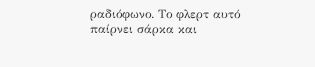ραδιόφωνο. Το φλερτ αυτό παίρνει σάρκα και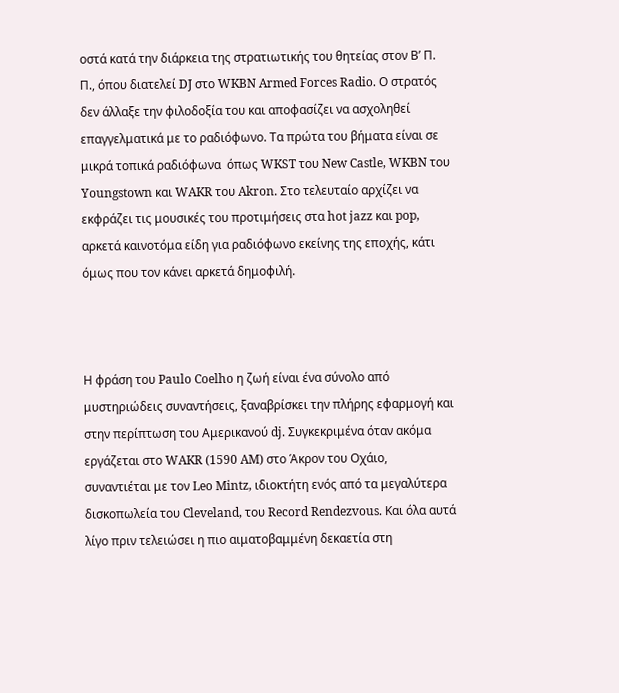οστά κατά την διάρκεια της στρατιωτικής του θητείας στον Β’ Π. Π., όπου διατελεί DJ στο WKBN Armed Forces Radio. Ο στρατός δεν άλλαξε την φιλοδοξία του και αποφασίζει να ασχοληθεί επαγγελματικά με το ραδιόφωνο. Τα πρώτα του βήματα είναι σε μικρά τοπικά ραδιόφωνα  όπως WKST του New Castle, WKBN του Youngstown και WAKR του Akron. Στο τελευταίο αρχίζει να εκφράζει τις μουσικές του προτιμήσεις στα hot jazz και pop, αρκετά καινοτόμα είδη για ραδιόφωνο εκείνης της εποχής, κάτι όμως που τον κάνει αρκετά δημοφιλή.



Η φράση του Paulo Coelho η ζωή είναι ένα σύνολο από μυστηριώδεις συναντήσεις, ξαναβρίσκει την πλήρης εφαρμογή και στην περίπτωση του Αμερικανού dj. Συγκεκριμένα όταν ακόμα εργάζεται στο WAKR (1590 AM) στο Άκρον του Οχάιο, συναντιέται με τον Leo Mintz, ιδιοκτήτη ενός από τα μεγαλύτερα δισκοπωλεία του Cleveland, του Record Rendezvous. Και όλα αυτά λίγο πριν τελειώσει η πιο αιματοβαμμένη δεκαετία στη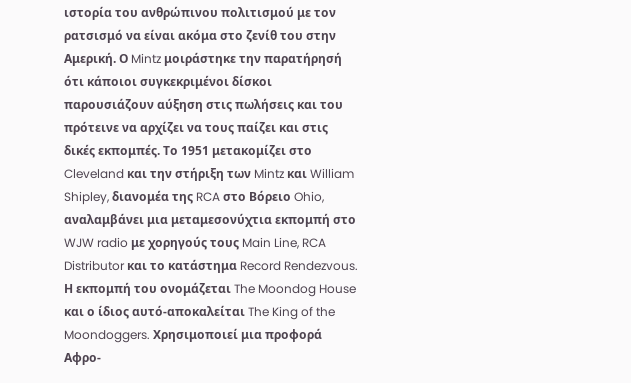ιστορία του ανθρώπινου πολιτισμού με τον  ρατσισμό να είναι ακόμα στο ζενίθ του στην Αμερική. Ο Mintz μοιράστηκε την παρατήρησή ότι κάποιοι συγκεκριμένοι δίσκοι παρουσιάζουν αύξηση στις πωλήσεις και του πρότεινε να αρχίζει να τους παίζει και στις δικές εκπομπές. Το 1951 μετακομίζει στο Cleveland και την στήριξη των Mintz και William Shipley, διανομέα της RCA στο Βόρειο Ohio, αναλαμβάνει μια μεταμεσονύχτια εκπομπή στο WJW radio με χορηγούς τους Main Line, RCA Distributor και το κατάστημα Record Rendezvous. Η εκπομπή του ονομάζεται The Moondog House και ο ίδιος αυτό-αποκαλείται The King of the Moondoggers. Χρησιμοποιεί μια προφορά Αφρο-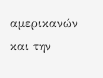αμερικανών και την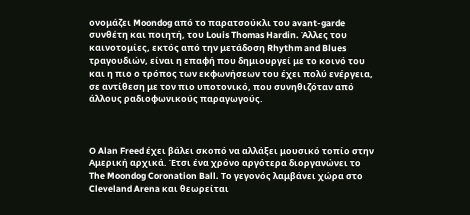ονομάζει Moondog από το παρατσούκλι του avant-garde συνθέτη και ποιητή, του Louis Thomas Hardin. Άλλες του καινοτομίες, εκτός από την μετάδοση Rhythm and Blues τραγουδιών, είναι η επαφή που δημιουργεί με το κοινό του και η πιο ο τρόπος των εκφωνήσεων του έχει πολύ ενέργεια, σε αντίθεση με τον πιο υποτονικό, που συνηθιζόταν από άλλους ραδιοφωνικούς παραγωγούς.



Ο Alan Freed έχει βάλει σκοπό να αλλάξει μουσικό τοπίο στην Αμερική αρχικά. Έτσι ένα χρόνο αργότερα διοργανώνει το The Moondog Coronation Ball. Το γεγονός λαμβάνει χώρα στο Cleveland Arena και θεωρείται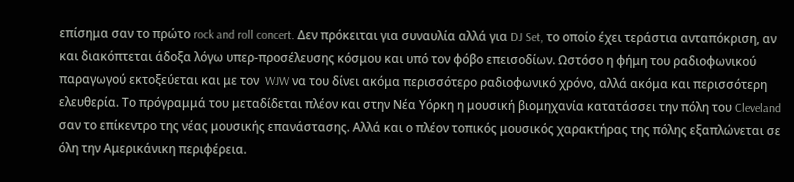επίσημα σαν το πρώτο rock and roll concert. Δεν πρόκειται για συναυλία αλλά για DJ Set, το οποίο έχει τεράστια ανταπόκριση, αν και διακόπτεται άδοξα λόγω υπερ-προσέλευσης κόσμου και υπό τον φόβο επεισοδίων. Ωστόσο η φήμη του ραδιοφωνικού παραγωγού εκτοξεύεται και με τον  WJW να του δίνει ακόμα περισσότερο ραδιοφωνικό χρόνο, αλλά ακόμα και περισσότερη ελευθερία. Το πρόγραμμά του μεταδίδεται πλέον και στην Νέα Υόρκη η μουσική βιομηχανία κατατάσσει την πόλη του Cleveland σαν το επίκεντρο της νέας μουσικής επανάστασης. Αλλά και ο πλέον τοπικός μουσικός χαρακτήρας της πόλης εξαπλώνεται σε όλη την Αμερικάνικη περιφέρεια.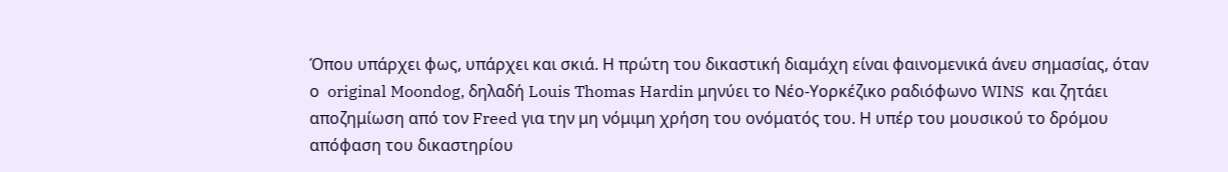Όπου υπάρχει φως, υπάρχει και σκιά. Η πρώτη του δικαστική διαμάχη είναι φαινομενικά άνευ σημασίας, όταν ο  original Moondog, δηλαδή Louis Thomas Hardin μηνύει το Νέο-Υορκέζικο ραδιόφωνο WINS  και ζητάει αποζημίωση από τον Freed για την μη νόμιμη χρήση του ονόματός του. Η υπέρ του μουσικού το δρόμου απόφαση του δικαστηρίου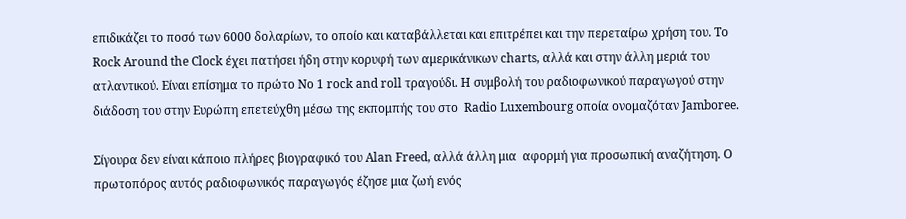επιδικάζει το ποσό των 6000 δολαρίων, το οποίο και καταβάλλεται και επιτρέπει και την περεταίρω χρήση του. Το Rock Around the Clock έχει πατήσει ήδη στην κορυφή των αμερικάνικων charts, αλλά και στην άλλη μεριά του ατλαντικού. Είναι επίσημα το πρώτο Νο 1 rock and roll τραγούδι. Η συμβολή του ραδιοφωνικού παραγωγού στην διάδοση του στην Ευρώπη επετεύχθη μέσω της εκπομπής του στο  Radio Luxembourg οποία ονομαζόταν Jamboree.

Σίγουρα δεν είναι κάποιο πλήρες βιογραφικό του Alan Freed, αλλά άλλη μια  αφορμή για προσωπική αναζήτηση. Ο πρωτοπόρος αυτός ραδιοφωνικός παραγωγός έζησε μια ζωή ενός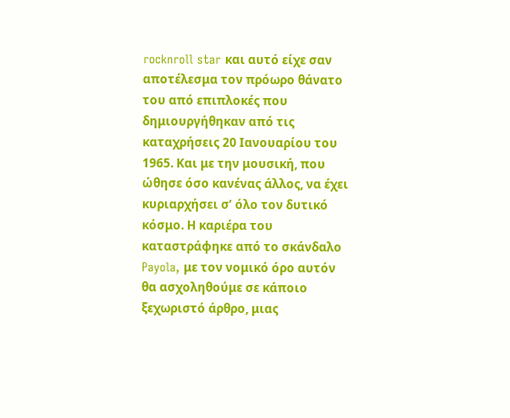rocknroll star και αυτό είχε σαν αποτέλεσμα τον πρόωρο θάνατο του από επιπλοκές που δημιουργήθηκαν από τις καταχρήσεις 20 Ιανουαρίου του 1965. Και με την μουσική, που ώθησε όσο κανένας άλλος, να έχει κυριαρχήσει σ’ όλο τον δυτικό κόσμο. Η καριέρα του καταστράφηκε από το σκάνδαλο Payola, με τον νομικό όρο αυτόν θα ασχοληθούμε σε κάποιο ξεχωριστό άρθρο, μιας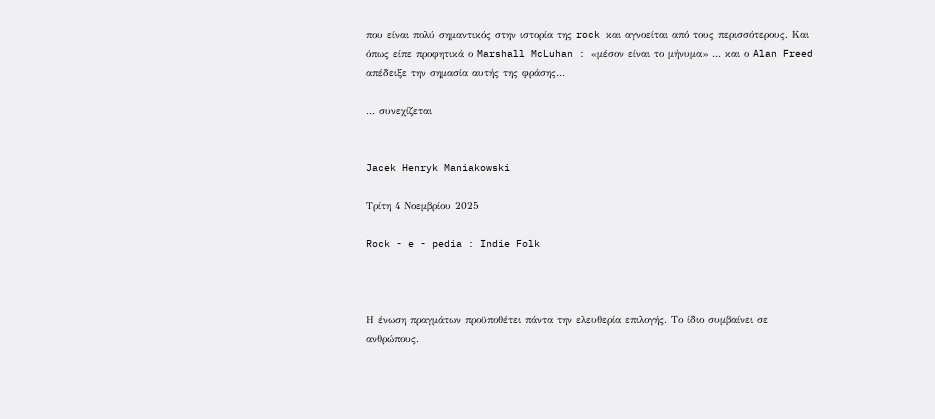που είναι πολύ σημαντικός στην ιστορία της rock και αγνοείται από τους περισσότερους. Και όπως είπε προφητικά ο Marshall McLuhan : «μέσον είναι το μήνυμα» … και ο Alan Freed απέδειξε την σημασία αυτής της φράσης…

… συνεχίζεται


Jacek Henryk Maniakowski

Τρίτη 4 Νοεμβρίου 2025

Rock - e - pedia : Indie Folk



Η ένωση πραγμάτων προϋποθέτει πάντα την ελευθερία επιλογής. Το ίδιο συμβαίνει σε ανθρώπους.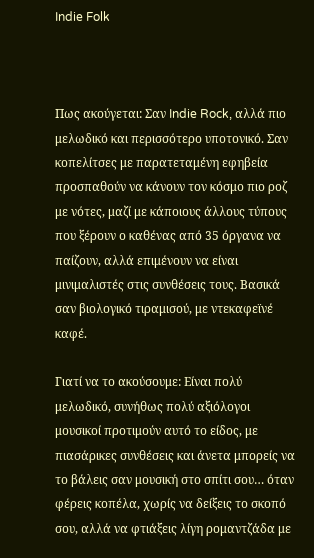Indie Folk



Πως ακούγεται: Σαν Indie Rock, αλλά πιο μελωδικό και περισσότερο υποτονικό. Σαν κοπελίτσες με παρατεταμένη εφηβεία προσπαθούν να κάνουν τον κόσμο πιο ροζ με νότες, μαζί με κάποιους άλλους τύπους που ξέρουν ο καθένας από 35 όργανα να παίζουν, αλλά επιμένουν να είναι μινιμαλιστές στις συνθέσεις τους. Βασικά σαν βιολογικό τιραμισού, με ντεκαφεϊνέ καφέ.

Γιατί να το ακούσουμε: Είναι πολύ μελωδικό, συνήθως πολύ αξιόλογοι μουσικοί προτιμούν αυτό το είδος, με πιασάρικες συνθέσεις και άνετα μπορείς να το βάλεις σαν μουσική στο σπίτι σου… όταν φέρεις κοπέλα, χωρίς να δείξεις το σκοπό σου, αλλά να φτιάξεις λίγη ρομαντζάδα με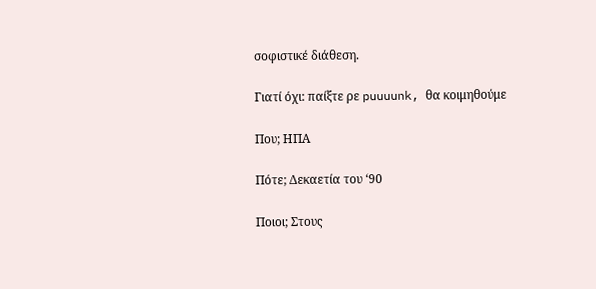σοφιστικέ διάθεση.

Γιατί όχι: παίξτε ρε puuuunk, θα κοιμηθούμε

Που; ΗΠΑ

Πότε; Δεκαετία του ‘90

Ποιοι; Στους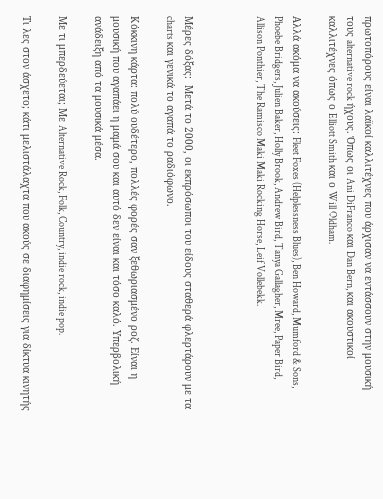πρωτοπόρους είναι λαϊκοί καλλιτέχνες που άρχισαν να εντάσσουν στην μουσική τους alternative rock ήχους. Όπως οι Ani DiFranco και Dan Bern, και ακουστικοί καλλιτέχνες όπως ο Elliott Smith και ο Will Oldham.

Αλλά ακόμα να ακούσεις: Fleet Foxes (Helplessness Blues), Ben Howard, Mumford & Sons, Phoebe Bridgers, Julien Baker, Holly Brook, Andrew Bird, Tanya Gallagher, Mree, Paper Bird, Allison Ponthier, The Ramisco Maki Maki Rocking Horse, Leif Vollebekk.



Μέρες δόξας:  Μετά το 2000, οι εκπρόσωποι του είδους σταθερά φλερτάρουν με τα charts και γενικά το αγαπά το ραδιόφωνο.

Κόκκινη κάρτα: πολύ ουδέτερο, πολλές φορές σαν ξεθωριασμένο ροζ. Είναι η μουσική που αγαπάει η μαμά σου και αυτό δεν είναι και τόσο καλό. Υπερβολική ανάδειξη από τα μουσικά μέσα.

Με τι μπερδεύεται; Με Alternative Rock, Folk, Country, indie rock, indie pop.

Τι λες στον άσχετο; κάτι μελιστάλαχτα που ακούς σε διαφημίσεις για δίκτυα κινητής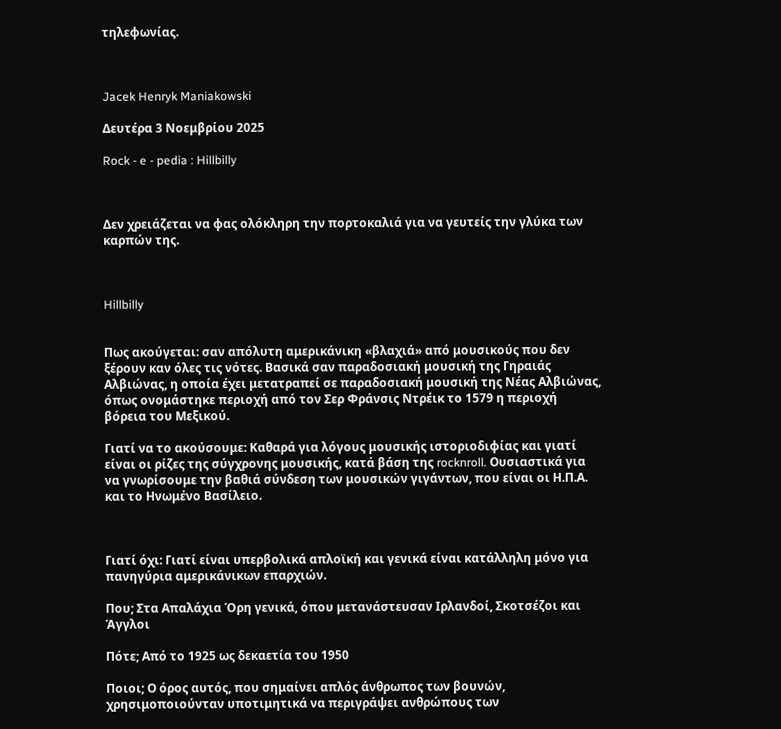τηλεφωνίας.



Jacek Henryk Maniakowski

Δευτέρα 3 Νοεμβρίου 2025

Rock - e - pedia : Hillbilly



Δεν χρειάζεται να φας ολόκληρη την πορτοκαλιά για να γευτείς την γλύκα των καρπών της.



Hillbilly


Πως ακούγεται: σαν απόλυτη αμερικάνικη «βλαχιά» από μουσικούς που δεν ξέρουν καν όλες τις νότες. Βασικά σαν παραδοσιακή μουσική της Γηραιάς Αλβιώνας, η οποία έχει μετατραπεί σε παραδοσιακή μουσική της Νέας Αλβιώνας, όπως ονομάστηκε περιοχή από τον Σερ Φράνσις Ντρέικ το 1579 η περιοχή βόρεια του Μεξικού.

Γιατί να το ακούσουμε: Καθαρά για λόγους μουσικής ιστοριοδιφίας και γιατί είναι οι ρίζες της σύγχρονης μουσικής, κατά βάση της rocknroll. Ουσιαστικά για να γνωρίσουμε την βαθιά σύνδεση των μουσικών γιγάντων, που είναι οι Η.Π.Α. και το Ηνωμένο Βασίλειο.



Γιατί όχι: Γιατί είναι υπερβολικά απλοϊκή και γενικά είναι κατάλληλη μόνο για πανηγύρια αμερικάνικων επαρχιών.

Που; Στα Απαλάχια Όρη γενικά, όπου μετανάστευσαν Ιρλανδοί, Σκοτσέζοι και Άγγλοι

Πότε; Από το 1925 ως δεκαετία του 1950

Ποιοι; Ο όρος αυτός, που σημαίνει απλός άνθρωπος των βουνών, χρησιμοποιούνταν υποτιμητικά να περιγράψει ανθρώπους των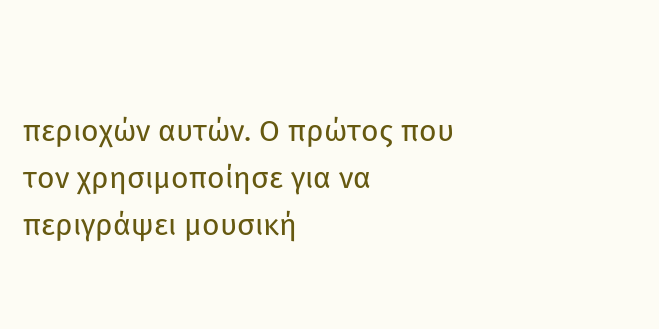περιοχών αυτών. Ο πρώτος που τον χρησιμοποίησε για να περιγράψει μουσική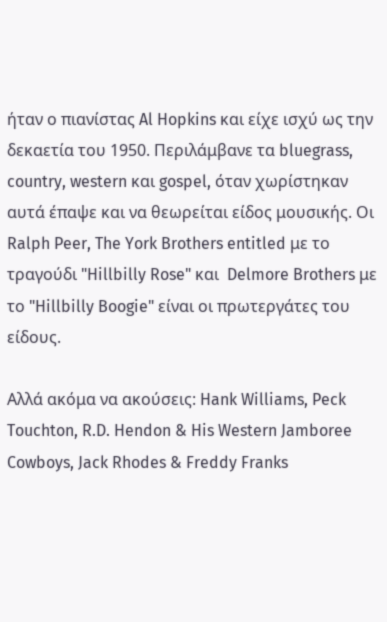ήταν ο πιανίστας Al Hopkins και είχε ισχύ ως την δεκαετία του 1950. Περιλάμβανε τα bluegrass, country, western και gospel, όταν χωρίστηκαν αυτά έπαψε και να θεωρείται είδος μουσικής. Οι Ralph Peer, The York Brothers entitled με το τραγούδι "Hillbilly Rose" και  Delmore Brothers με το "Hillbilly Boogie" είναι οι πρωτεργάτες του είδους.

Αλλά ακόμα να ακούσεις: Hank Williams, Peck Touchton, R.D. Hendon & His Western Jamboree Cowboys, Jack Rhodes & Freddy Franks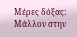Μέρες δόξας:  Μάλλον στην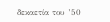δεκαετία του ’50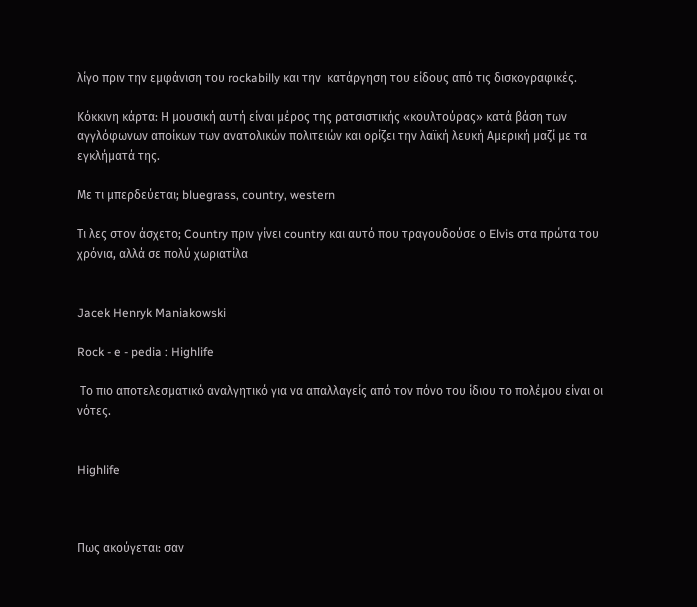λίγο πριν την εμφάνιση του rockabilly και την  κατάργηση του είδους από τις δισκογραφικές.

Κόκκινη κάρτα: Η μουσική αυτή είναι μέρος της ρατσιστικής «κουλτούρας» κατά βάση των αγγλόφωνων αποίκων των ανατολικών πολιτειών και ορίζει την λαϊκή λευκή Αμερική μαζί με τα εγκλήματά της.

Με τι μπερδεύεται; bluegrass, country, western

Τι λες στον άσχετο; Country πριν γίνει country και αυτό που τραγουδούσε ο Elvis στα πρώτα του χρόνια, αλλά σε πολύ χωριατίλα


Jacek Henryk Maniakowski

Rock - e - pedia : Highlife

 Το πιο αποτελεσματικό αναλγητικό για να απαλλαγείς από τον πόνο του ίδιου το πολέμου είναι οι νότες.


Highlife



Πως ακούγεται: σαν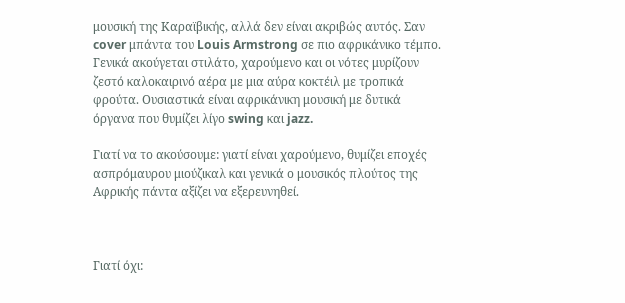μουσική της Καραϊβικής, αλλά δεν είναι ακριβώς αυτός. Σαν cover μπάντα του Louis Armstrong σε πιο αφρικάνικο τέμπο. Γενικά ακούγεται στιλάτο, χαρούμενο και οι νότες μυρίζουν ζεστό καλοκαιρινό αέρα με μια αύρα κοκτέιλ με τροπικά φρούτα. Ουσιαστικά είναι αφρικάνικη μουσική με δυτικά όργανα που θυμίζει λίγο swing και jazz.

Γιατί να το ακούσουμε: γιατί είναι χαρούμενο, θυμίζει εποχές ασπρόμαυρου μιούζικαλ και γενικά ο μουσικός πλούτος της Αφρικής πάντα αξίζει να εξερευνηθεί.



Γιατί όχι: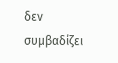δεν συμβαδίζει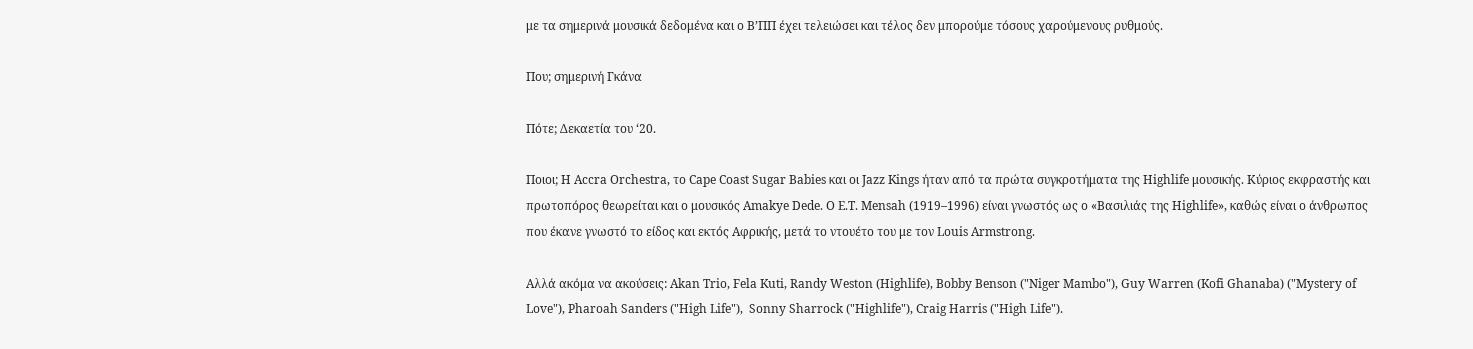με τα σημερινά μουσικά δεδομένα και ο Β’ΠΠ έχει τελειώσει και τέλος δεν μπορούμε τόσους χαρούμενους ρυθμούς.

Που; σημερινή Γκάνα

Πότε; Δεκαετία του ‘20.

Ποιοι; Η Accra Orchestra, το Cape Coast Sugar Babies και οι Jazz Kings ήταν από τα πρώτα συγκροτήματα της Highlife μουσικής. Κύριoς εκφραστής και πρωτοπόρος θεωρείται και ο μουσικός Amakye Dede. Ο E.T. Mensah (1919–1996) είναι γνωστός ως ο «Βασιλιάς της Highlife», καθώς είναι ο άνθρωπος που έκανε γνωστό το είδος και εκτός Αφρικής, μετά το ντουέτο του με τον Louis Armstrong.

Αλλά ακόμα να ακούσεις: Akan Trio, Fela Kuti, Randy Weston (Highlife), Bobby Benson ("Niger Mambo"), Guy Warren (Kofi Ghanaba) ("Mystery of Love"), Pharoah Sanders ("High Life"),  Sonny Sharrock ("Highlife"), Craig Harris ("High Life").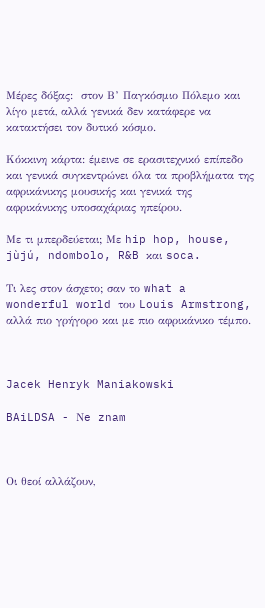Μέρες δόξας:  στον Β’ Παγκόσμιο Πόλεμο και λίγο μετά, αλλά γενικά δεν κατάφερε να κατακτήσει τον δυτικό κόσμο.

Κόκκινη κάρτα: έμεινε σε ερασιτεχνικό επίπεδο και γενικά συγκεντρώνει όλα τα προβλήματα της αφρικάνικης μουσικής και γενικά της αφρικάνικης υποσαχάριας ηπείρου.

Με τι μπερδεύεται; Με hip hop, house, jùjú, ndombolo, R&B και soca.

Τι λες στον άσχετο; σαν το what a wonderful world του Louis Armstrong, αλλά πιο γρήγορο και με πιο αφρικάνικο τέμπο.



Jacek Henryk Maniakowski

BAiLDSA - Νe znam



Οι θεοί αλλάζουν,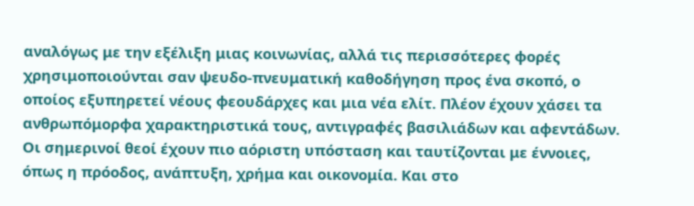αναλόγως με την εξέλιξη μιας κοινωνίας, αλλά τις περισσότερες φορές χρησιμοποιούνται σαν ψευδο-πνευματική καθοδήγηση προς ένα σκοπό, ο οποίος εξυπηρετεί νέους φεουδάρχες και μια νέα ελίτ. Πλέον έχουν χάσει τα ανθρωπόμορφα χαρακτηριστικά τους, αντιγραφές βασιλιάδων και αφεντάδων. Οι σημερινοί θεοί έχουν πιο αόριστη υπόσταση και ταυτίζονται με έννοιες, όπως η πρόοδος, ανάπτυξη, χρήμα και οικονομία. Και στο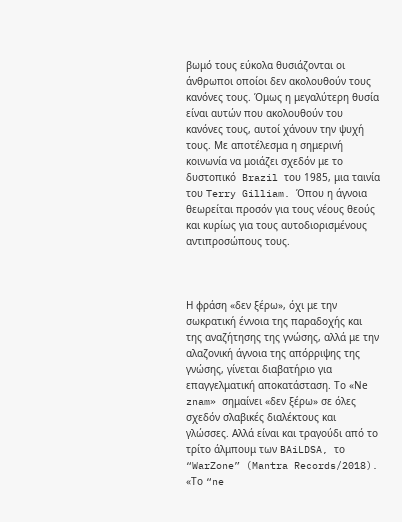βωμό τους εύκολα θυσιάζονται οι άνθρωποι οποίοι δεν ακολουθούν τους κανόνες τους. Όμως η μεγαλύτερη θυσία είναι αυτών που ακολουθούν του κανόνες τους, αυτοί χάνουν την ψυχή τους. Με αποτέλεσμα η σημερινή κοινωνία να μοιάζει σχεδόν με το δυστοπικό  Brazil του 1985, μια ταινία του Terry Gilliam. Όπου η άγνοια θεωρείται προσόν για τους νέους θεούς και κυρίως για τους αυτοδιορισμένους αντιπροσώπους τους.



Η φράση «δεν ξέρω», όχι με την σωκρατική έννοια της παραδοχής και της αναζήτησης της γνώσης, αλλά με την αλαζονική άγνοια της απόρριψης της γνώσης, γίνεται διαβατήριο για επαγγελματική αποκατάσταση. Το «Νe znam» σημαίνει «δεν ξέρω» σε όλες σχεδόν σλαβικές διαλέκτους και γλώσσες. Αλλά είναι και τραγούδι από το τρίτο άλμπουμ των BAiLDSA, το “WarZone” (Mantra Records/2018). «Το “ne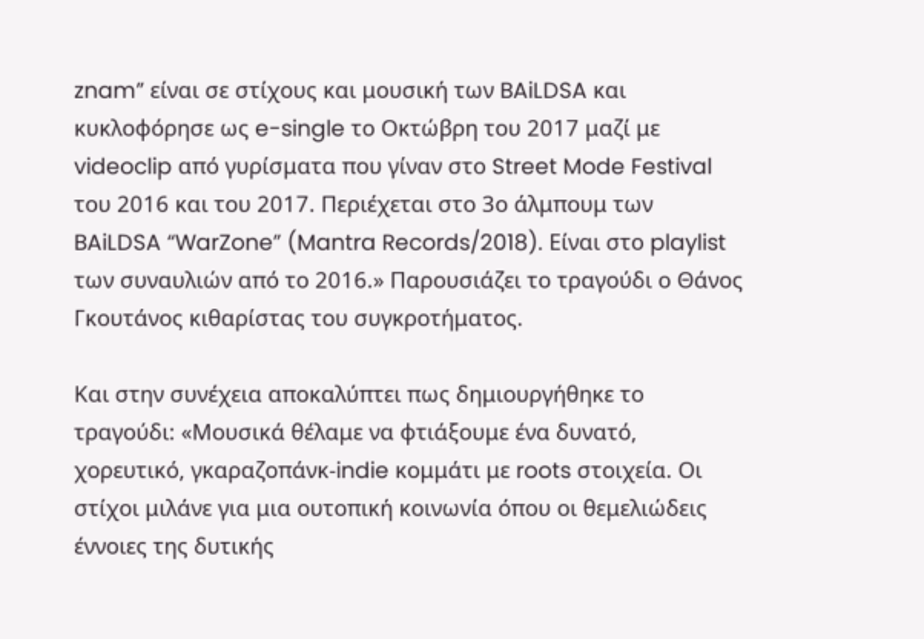znam” είναι σε στίχους και μουσική των BAiLDSA και κυκλοφόρησε ως e-single το Οκτώβρη του 2017 μαζί με videoclip από γυρίσματα που γίναν στο Street Mode Festival του 2016 και του 2017. Περιέχεται στο 3ο άλμπουμ των BAiLDSA “WarZone” (Mantra Records/2018). Είναι στο playlist των συναυλιών από το 2016.» Παρουσιάζει το τραγούδι ο Θάνος Γκουτάνος κιθαρίστας του συγκροτήματος.

Και στην συνέχεια αποκαλύπτει πως δημιουργήθηκε το τραγούδι: «Μουσικά θέλαμε να φτιάξουμε ένα δυνατό, χορευτικό, γκαραζοπάνκ-indie κομμάτι με roots στοιχεία. Οι στίχοι μιλάνε για μια ουτοπική κοινωνία όπου οι θεμελιώδεις έννοιες της δυτικής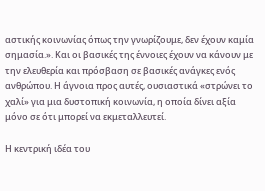αστικής κοινωνίας όπως την γνωρίζουμε, δεν έχουν καμία σημασία.». Και οι βασικές της έννοιες έχουν να κάνουν με την ελευθερία και πρόσβαση σε βασικές ανάγκες ενός ανθρώπου. Η άγνοια προς αυτές, ουσιαστικά «στρώνει το χαλί» για μια δυστοπική κοινωνία, η οποία δίνει αξία μόνο σε ότι μπορεί να εκμεταλλευτεί.

Η κεντρική ιδέα του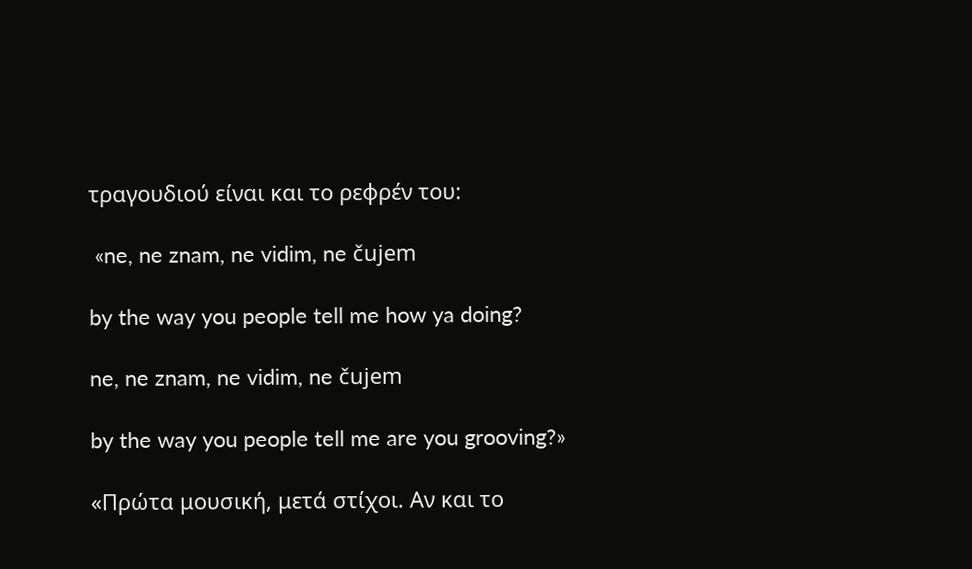τραγουδιού είναι και το ρεφρέν του:

 «ne, ne znam, ne vidim, ne čujem

by the way you people tell me how ya doing?

ne, ne znam, ne vidim, ne čujem

by the way you people tell me are you grooving?»

«Πρώτα μουσική, μετά στίχοι. Αν και το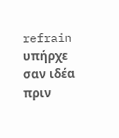refrain υπήρχε σαν ιδέα πριν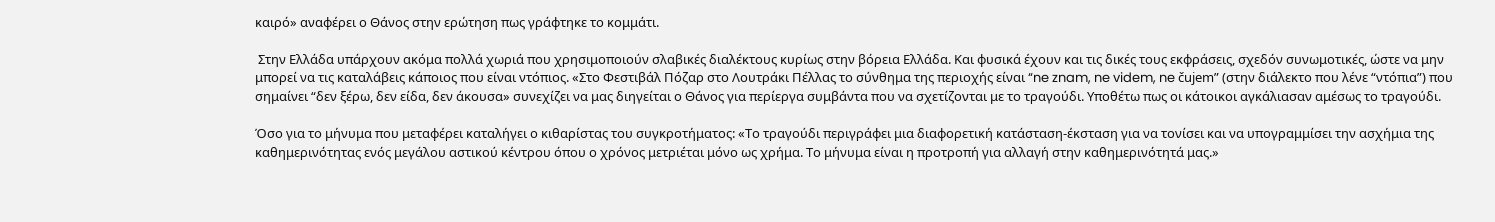καιρό» αναφέρει ο Θάνος στην ερώτηση πως γράφτηκε το κομμάτι.

 Στην Ελλάδα υπάρχουν ακόμα πολλά χωριά που χρησιμοποιούν σλαβικές διαλέκτους κυρίως στην βόρεια Ελλάδα. Και φυσικά έχουν και τις δικές τους εκφράσεις, σχεδόν συνωμοτικές, ώστε να μην μπορεί να τις καταλάβεις κάποιος που είναι ντόπιος. «Στο Φεστιβάλ Πόζαρ στο Λουτράκι Πέλλας το σύνθημα της περιοχής είναι “ne znam, ne videm, ne čujem” (στην διάλεκτο που λένε “ντόπια”) που σημαίνει “δεν ξέρω, δεν είδα, δεν άκουσα» συνεχίζει να μας διηγείται ο Θάνος για περίεργα συμβάντα που να σχετίζονται με το τραγούδι. Υποθέτω πως οι κάτοικοι αγκάλιασαν αμέσως το τραγούδι.

Όσο για το μήνυμα που μεταφέρει καταλήγει ο κιθαρίστας του συγκροτήματος: «Το τραγούδι περιγράφει μια διαφορετική κατάσταση-έκσταση για να τονίσει και να υπογραμμίσει την ασχήμια της καθημερινότητας ενός μεγάλου αστικού κέντρου όπου ο χρόνος μετριέται μόνο ως χρήμα. Το μήνυμα είναι η προτροπή για αλλαγή στην καθημερινότητά μας.»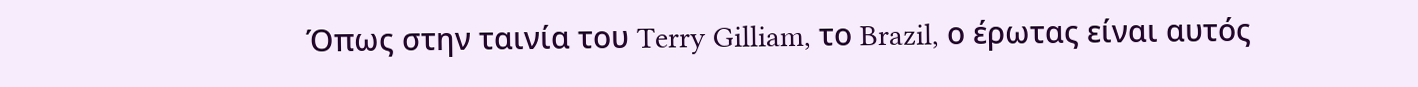Όπως στην ταινία του Terry Gilliam, το Brazil, ο έρωτας είναι αυτός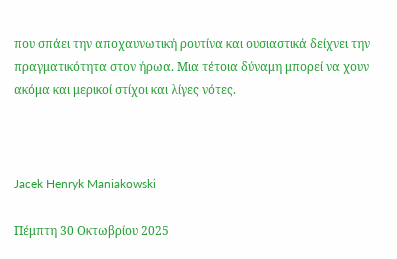που σπάει την αποχαυνωτική ρουτίνα και ουσιαστικά δείχνει την πραγματικότητα στον ήρωα. Μια τέτοια δύναμη μπορεί να χουν ακόμα και μερικοί στίχοι και λίγες νότες.



Jacek Henryk Maniakowski

Πέμπτη 30 Οκτωβρίου 2025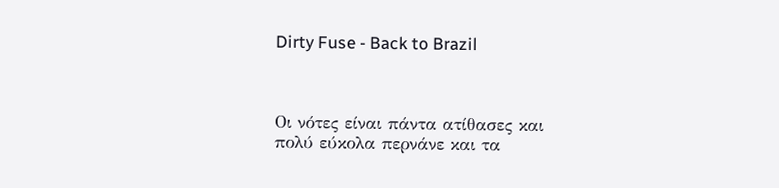Dirty Fuse - Back to Brazil



Οι νότες είναι πάντα ατίθασες και πολύ εύκολα περνάνε και τα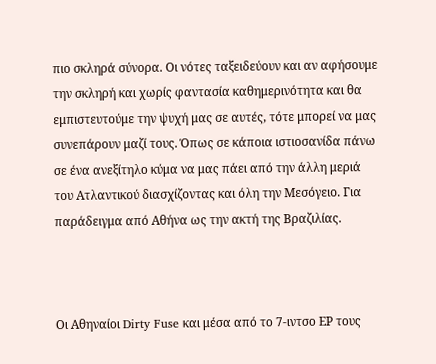πιο σκληρά σύνορα. Οι νότες ταξειδεύουν και αν αφήσουμε την σκληρή και χωρίς φαντασία καθημερινότητα και θα εμπιστευτούμε την ψυχή μας σε αυτές, τότε μπορεί να μας συνεπάρουν μαζί τους. Όπως σε κάποια ιστιοσανίδα πάνω σε ένα ανεξίτηλο κύμα να μας πάει από την άλλη μεριά του Ατλαντικού διασχίζοντας και όλη την Μεσόγειο. Για παράδειγμα από Αθήνα ως την ακτή της Βραζιλίας.



Οι Αθηναίοι Dirty Fuse και μέσα από το 7-ιντσο ΕΡ τους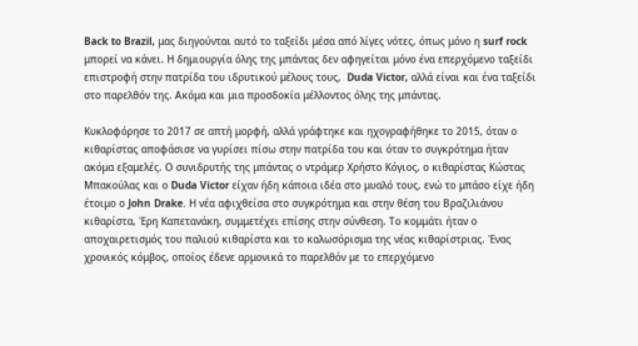Back to Brazil, μας διηγούνται αυτό το ταξείδι μέσα από λίγες νότες, όπως μόνο η surf rock μπορεί να κάνει. Η δημιουργία όλης της μπάντας δεν αφηγείται μόνο ένα επερχόμενο ταξείδι επιστροφή στην πατρίδα του ιδρυτικού μέλους τους,  Duda Victor, αλλά είναι και ένα ταξείδι στο παρελθόν της. Ακόμα και μια προσδοκία μέλλοντος όλης της μπάντας.

Κυκλοφόρησε το 2017 σε απτή μορφή, αλλά γράφτηκε και ηχογραφήθηκε το 2015, όταν ο κιθαρίστας αποφάσισε να γυρίσει πίσω στην πατρίδα του και όταν το συγκρότημα ήταν ακόμα εξαμελές. Ο συνιδρυτής της μπάντας ο ντράμερ Χρήστο Κόγιος, ο κιθαρίστας Κώστας Μπακούλας και ο Duda Victor είχαν ήδη κάποια ιδέα στο μυαλό τους, ενώ το μπάσο είχε ήδη έτοιμο ο John Drake. Η νέα αφιχθείσα στο συγκρότημα και στην θέση του Βραζιλιάνου κιθαρίστα, Έρη Καπετανάκη, συμμετέχει επίσης στην σύνθεση. Το κομμάτι ήταν ο αποχαιρετισμός του παλιού κιθαρίστα και το καλωσόρισμα της νέας κιθαρίστριας. Ένας χρονικός κόμβος, οποίος έδενε αρμονικά το παρελθόν με το επερχόμενο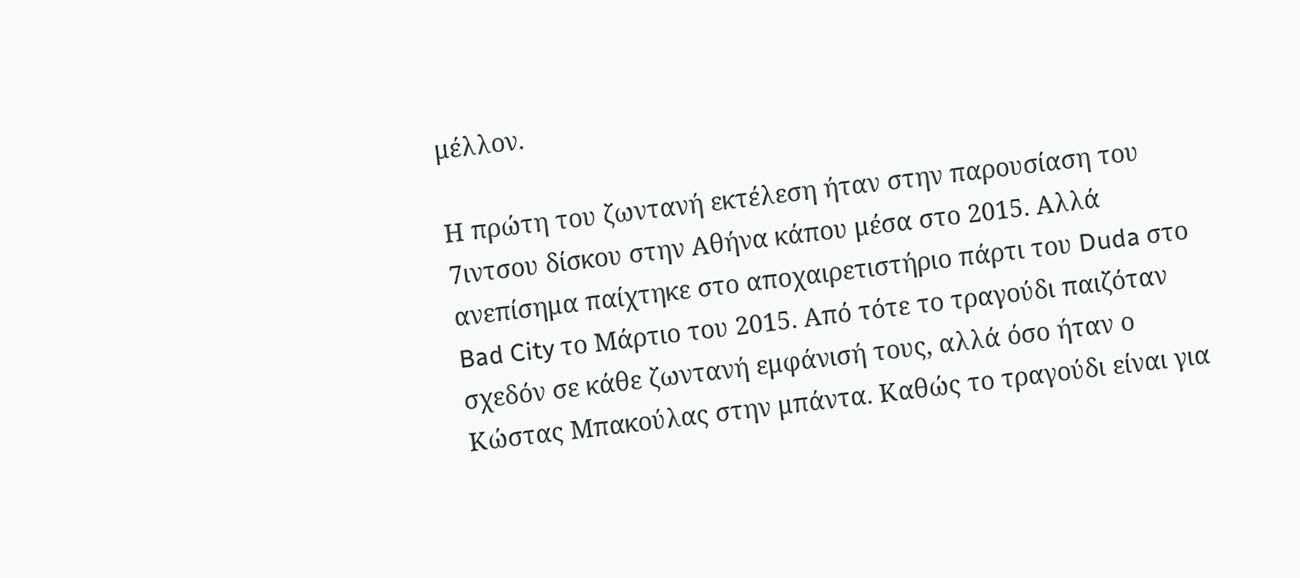μέλλον.

Η πρώτη του ζωντανή εκτέλεση ήταν στην παρουσίαση του 7ιντσου δίσκου στην Αθήνα κάπου μέσα στο 2015. Αλλά ανεπίσημα παίχτηκε στο αποχαιρετιστήριο πάρτι του Duda στο Bad City το Μάρτιο του 2015. Από τότε το τραγούδι παιζόταν σχεδόν σε κάθε ζωντανή εμφάνισή τους, αλλά όσο ήταν ο Κώστας Μπακούλας στην μπάντα. Καθώς το τραγούδι είναι για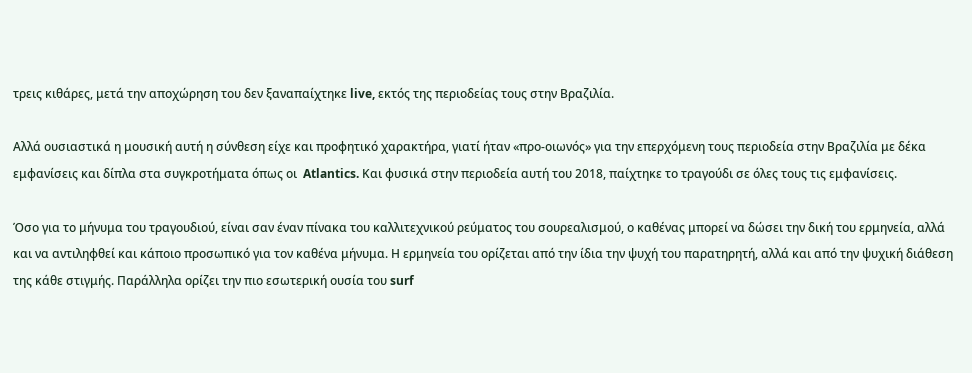τρεις κιθάρες, μετά την αποχώρηση του δεν ξαναπαίχτηκε live, εκτός της περιοδείας τους στην Βραζιλία.

Αλλά ουσιαστικά η μουσική αυτή η σύνθεση είχε και προφητικό χαρακτήρα, γιατί ήταν «προ-οιωνός» για την επερχόμενη τους περιοδεία στην Βραζιλία με δέκα εμφανίσεις και δίπλα στα συγκροτήματα όπως οι  Atlantics. Και φυσικά στην περιοδεία αυτή του 2018, παίχτηκε το τραγούδι σε όλες τους τις εμφανίσεις.

Όσο για το μήνυμα του τραγουδιού, είναι σαν έναν πίνακα του καλλιτεχνικού ρεύματος του σουρεαλισμού, ο καθένας μπορεί να δώσει την δική του ερμηνεία, αλλά και να αντιληφθεί και κάποιο προσωπικό για τον καθένα μήνυμα. Η ερμηνεία του ορίζεται από την ίδια την ψυχή του παρατηρητή, αλλά και από την ψυχική διάθεση της κάθε στιγμής. Παράλληλα ορίζει την πιο εσωτερική ουσία του surf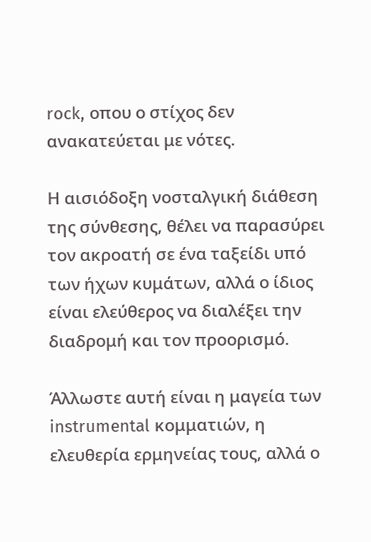rock, οπου ο στίχος δεν ανακατεύεται με νότες.

Η αισιόδοξη νοσταλγική διάθεση της σύνθεσης, θέλει να παρασύρει τον ακροατή σε ένα ταξείδι υπό των ήχων κυμάτων, αλλά ο ίδιος είναι ελεύθερος να διαλέξει την διαδρομή και τον προορισμό.

Άλλωστε αυτή είναι η μαγεία των instrumental κομματιών, η ελευθερία ερμηνείας τους, αλλά ο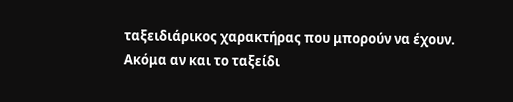ταξειδιάρικος χαρακτήρας που μπορούν να έχουν. Ακόμα αν και το ταξείδι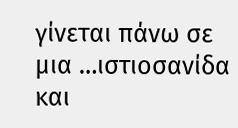γίνεται πάνω σε μια …ιστιοσανίδα και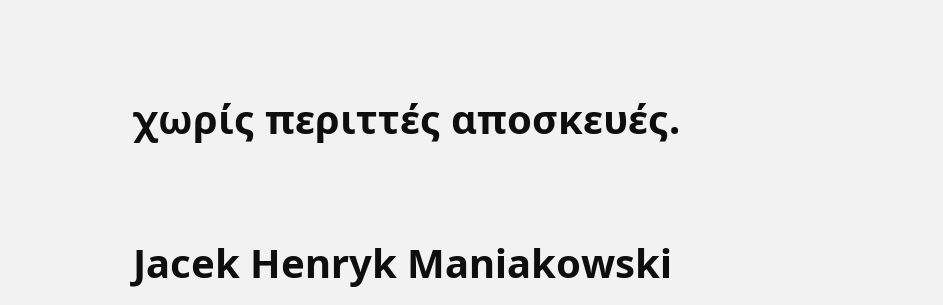χωρίς περιττές αποσκευές.


Jacek Henryk Maniakowski